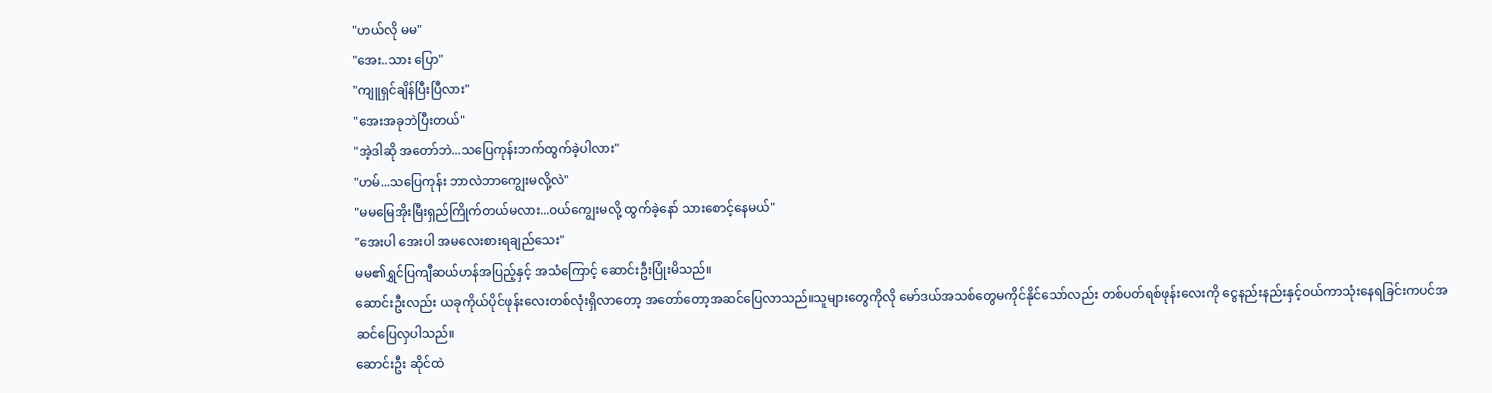"ဟယ်လို မမ"
"အေး..သား ပြော"
"ကျူရှင်ချိန်ပြီးပြီလား"
"အေးအခုဘဲပြီးတယ်"
"အဲ့ဒါဆို အတော်ဘဲ...သပြေကုန်းဘက်ထွက်ခဲ့ပါလား"
"ဟမ်...သပြေကုန်း ဘာလဲဘာကျွေးမလို့လဲ"
"မမမြေအိုးမြီးရှည်ကြိုက်တယ်မလား...ဝယ်ကျွေးမလို့ ထွက်ခဲ့နော် သားစောင့်နေမယ်"
"အေးပါ အေးပါ အမလေးစားရချည်သေး"
မမ၏ရွှင်ပြကျီဆယ်ဟန်အပြည့်နှင့် အသံကြောင့် ဆောင်းဦးပြုံးမိသည်။
ဆောင်းဦးလည်း ယခုကိုယ်ပိုင်ဖုန်းလေးတစ်လုံးရှိလာတော့ အတော်တော့အဆင်ပြေလာသည်။သူများတွေကိုလို မော်ဒယ်အသစ်တွေမကိုင်နိုင်သော်လည်း တစ်ပတ်ရစ်ဖုန်းလေးကို ငွေနည်းနည်းနှင့်ဝယ်ကာသုံးနေရခြင်းကပင်အဆင်ပြေလှပါသည်။
ဆောင်းဦး ဆိုင်ထဲ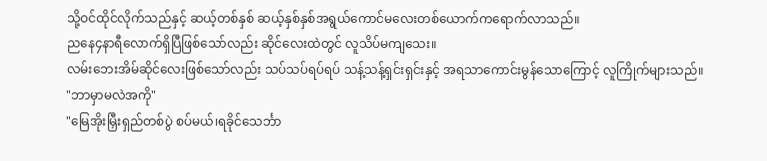သို့ဝင်ထိုင်လိုက်သည်နှင့် ဆယ့်တစ်နှစ် ဆယ့်နှစ်နှစ်အရွယ်ကောင်မလေးတစ်ယောက်ကရောက်လာသည်။
ညနေ၄နာရီလောက်ရှိပြီဖြစ်သော်လည်း ဆိုင်လေးထဲတွင် လူသိပ်မကျသေး။
လမ်းဘေးအိမ်ဆိုင်လေးဖြစ်သော်လည်း သပ်သပ်ရပ်ရပ် သန့်သန့်ရှင်းရှင်းနှင့် အရသာကောင်းမွန်သောကြောင့် လူကြိုက်များသည်။
"ဘာမှာမလဲအကို"
"မြေအိုးမြှီးရှည်တစ်ပွဲ စပ်မယ်၊ရခိုင်သေင်္ဘာ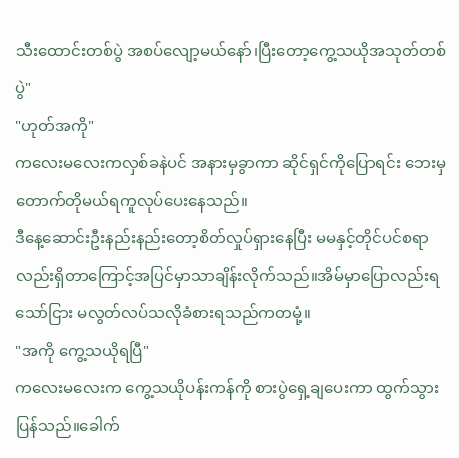သီးထောင်းတစ်ပွဲ အစပ်လျော့မယ်နော်၊ပြီးတော့ကွေ့သယိုအသုတ်တစ်ပွဲ"
"ဟုတ်အကို"
ကလေးမလေးကလှစ်ခနဲပင် အနားမှခွာကာ ဆိုင်ရှင်ကိုပြောရင်း ဘေးမှတောက်တိုမယ်ရကူလုပ်ပေးနေသည်။
ဒီနေ့ဆောင်းဦးနည်းနည်းတော့စိတ်လှုပ်ရှားနေပြီး မမနှင့်တိုင်ပင်စရာလည်းရှိတာကြောင့်အပြင်မှာသာချိန်းလိုက်သည်။အိမ်မှာပြောလည်းရသော်ငြား မလွတ်လပ်သလိုခံစားရသည်ကတမုံ့။
"အကို ကွေ့သယိုရပြီ"
ကလေးမလေးက ကွေ့သယိုပန်းကန်ကို စားပွဲရှေ့ချပေးကာ ထွက်သွားပြန်သည်။ခေါက်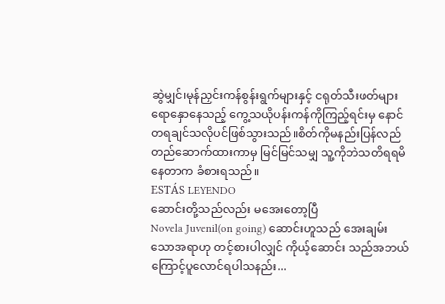ဆွဲမျှင်၊မုန်ညှင်းကန်စွန်းရွက်များနှင့် ငရုတ်သီးဖတ်များရောနှောနေသည့် ကွေ့သယိုပန်းကန်ကိုကြည့်ရင်းမှ နောင်တရချင်သလိုပင်ဖြစ်သွားသည်။စိတ်ကိုမနည်းပြန်လည်တည်ဆောက်ထားကာမှ မြင်မြင်သမျှ သူ့ကိုဘဲသတိရရမိနေတာက ခံစားရသည်။
ESTÁS LEYENDO
ဆောင်းတို့သည်လည်း မအေးတော့ပြီ
Novela Juvenil(on going) ဆောင်းဟူသည် အေးချမ်းသောအရာဟု တင့်စားပါလျှင် ကိုယ့်ဆောင်း သည်အဘယ်ကြောင့်ပူလောင်ရပါသနည်း...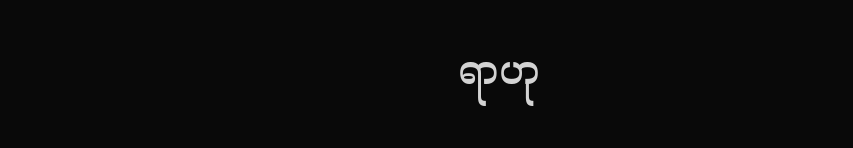ရာဟု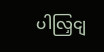ပါလြှငျ